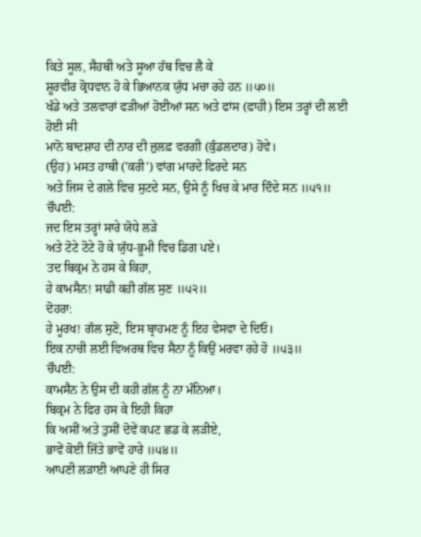ਕਿਤੇ ਸੂਲ, ਸੈਹਥੀ ਅਤੇ ਸੂਆ ਹੱਥ ਵਿਚ ਲੈ ਕੇ
ਸ਼ੂਰਵੀਰ ਕ੍ਰੋਧਵਾਨ ਹੋ ਕੇ ਭਿਆਨਕ ਯੁੱਧ ਮਚਾ ਰਹੇ ਹਨ ॥੫੦॥
ਖੰਡੇ ਅਤੇ ਤਲਵਾਰਾਂ ਫੜੀਆਂ ਹੋਈਆਂ ਸਨ ਅਤੇ ਫਾਂਸ (ਫਾਹੀ) ਇਸ ਤਰ੍ਹਾਂ ਦੀ ਲਈ ਹੋਈ ਸੀ
ਮਾਨੋ ਬਾਦਸ਼ਾਹ ਦੀ ਨਾਰ ਦੀ ਜ਼ੁਲਫ਼ ਵਰਗੀ (ਕੁੰਡਲਦਾਰ) ਹੋਵੇ।
(ਉਹ) ਮਸਤ ਹਾਥੀ ('ਕਰੀ') ਵਾਂਗ ਮਾਰਦੇ ਫਿਰਦੇ ਸਨ
ਅਤੇ ਜਿਸ ਦੇ ਗਲੇ ਵਿਚ ਸੁਟਦੇ ਸਨ, ਉਸੇ ਨੂੰ ਖਿਚ ਕੇ ਮਾਰ ਦਿੰਦੇ ਸਨ ॥੫੧॥
ਚੌਪਈ:
ਜਦ ਇਸ ਤਰ੍ਹਾਂ ਸਾਰੇ ਯੋਧੇ ਲੜੇ
ਅਤੇ ਟੋਟੇ ਟੋਟੇ ਹੋ ਕੇ ਯੁੱਧ-ਭੂਮੀ ਵਿਚ ਡਿਗ ਪਏ।
ਤਦ ਬਿਕ੍ਰਮ ਨੇ ਹਸ ਕੇ ਕਿਹਾ,
ਹੇ ਕਾਮਸੈਨ! ਸਾਡੀ ਕਹੀ ਗੱਲ ਸੁਣ ॥੫੨॥
ਦੋਹਰਾ:
ਹੇ ਮੂਰਖ! ਗੱਲ ਸੁਣੋ, ਇਸ ਬ੍ਰਾਹਮਣ ਨੂੰ ਇਹ ਵੇਸਵਾ ਦੇ ਦਿਓ।
ਇਕ ਨਾਚੀ ਲਈ ਵਿਅਰਥ ਵਿਚ ਸੈਨਾ ਨੂੰ ਕਿਉਂ ਮਰਵਾ ਰਹੇ ਹੋ ॥੫੩॥
ਚੌਪਈ:
ਕਾਮਸੈਨ ਨੇ ਉਸ ਦੀ ਕਹੀ ਗੱਲ ਨੂੰ ਨਾ ਮੰਨਿਆ।
ਬਿਕ੍ਰਮ ਨੇ ਫਿਰ ਹਸ ਕੇ ਇਹੀ ਕਿਹਾ
ਕਿ ਅਸੀਂ ਅਤੇ ਤੁਸੀਂ ਦੋਵੇਂ ਕਪਟ ਛਡ ਕੇ ਲੜੀਏ,
ਭਾਵੇਂ ਕੋਈ ਜਿੱਤੇ ਭਾਵੇਂ ਹਾਰੇ ॥੫੪॥
ਆਪਣੀ ਲੜਾਈ ਆਪਣੇ ਹੀ ਸਿਰ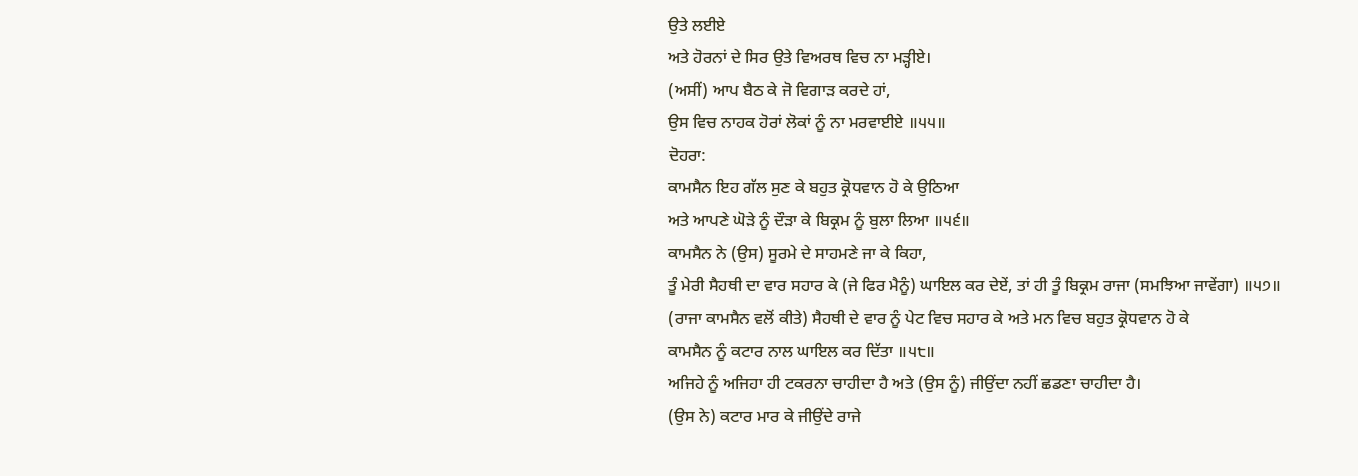ਉਤੇ ਲਈਏ
ਅਤੇ ਹੋਰਨਾਂ ਦੇ ਸਿਰ ਉਤੇ ਵਿਅਰਥ ਵਿਚ ਨਾ ਮੜ੍ਹੀਏ।
(ਅਸੀਂ) ਆਪ ਬੈਠ ਕੇ ਜੋ ਵਿਗਾੜ ਕਰਦੇ ਹਾਂ,
ਉਸ ਵਿਚ ਨਾਹਕ ਹੋਰਾਂ ਲੋਕਾਂ ਨੂੰ ਨਾ ਮਰਵਾਈਏ ॥੫੫॥
ਦੋਹਰਾ:
ਕਾਮਸੈਨ ਇਹ ਗੱਲ ਸੁਣ ਕੇ ਬਹੁਤ ਕ੍ਰੋਧਵਾਨ ਹੋ ਕੇ ਉਠਿਆ
ਅਤੇ ਆਪਣੇ ਘੋੜੇ ਨੂੰ ਦੌੜਾ ਕੇ ਬਿਕ੍ਰਮ ਨੂੰ ਬੁਲਾ ਲਿਆ ॥੫੬॥
ਕਾਮਸੈਨ ਨੇ (ਉਸ) ਸੂਰਮੇ ਦੇ ਸਾਹਮਣੇ ਜਾ ਕੇ ਕਿਹਾ,
ਤੂੰ ਮੇਰੀ ਸੈਹਥੀ ਦਾ ਵਾਰ ਸਹਾਰ ਕੇ (ਜੇ ਫਿਰ ਮੈਨੂੰ) ਘਾਇਲ ਕਰ ਦੇਏਂ, ਤਾਂ ਹੀ ਤੂੰ ਬਿਕ੍ਰਮ ਰਾਜਾ (ਸਮਝਿਆ ਜਾਵੇਂਗਾ) ॥੫੭॥
(ਰਾਜਾ ਕਾਮਸੈਨ ਵਲੋਂ ਕੀਤੇ) ਸੈਹਥੀ ਦੇ ਵਾਰ ਨੂੰ ਪੇਟ ਵਿਚ ਸਹਾਰ ਕੇ ਅਤੇ ਮਨ ਵਿਚ ਬਹੁਤ ਕ੍ਰੋਧਵਾਨ ਹੋ ਕੇ
ਕਾਮਸੈਨ ਨੂੰ ਕਟਾਰ ਨਾਲ ਘਾਇਲ ਕਰ ਦਿੱਤਾ ॥੫੮॥
ਅਜਿਹੇ ਨੂੰ ਅਜਿਹਾ ਹੀ ਟਕਰਨਾ ਚਾਹੀਦਾ ਹੈ ਅਤੇ (ਉਸ ਨੂੰ) ਜੀਉਂਦਾ ਨਹੀਂ ਛਡਣਾ ਚਾਹੀਦਾ ਹੈ।
(ਉਸ ਨੇ) ਕਟਾਰ ਮਾਰ ਕੇ ਜੀਉਂਦੇ ਰਾਜੇ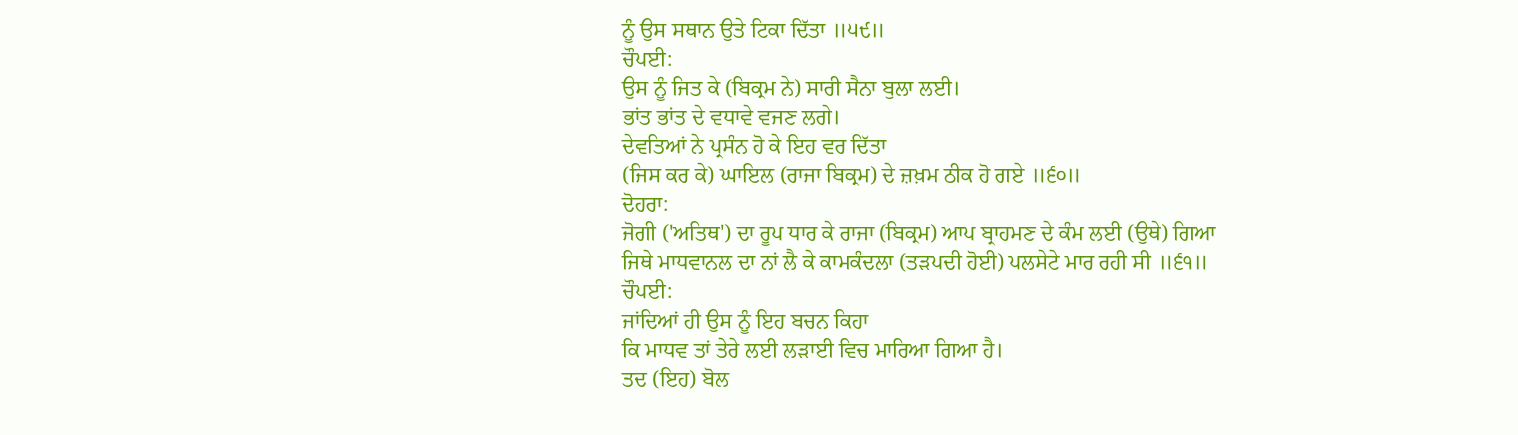ਨੂੰ ਉਸ ਸਥਾਨ ਉਤੇ ਟਿਕਾ ਦਿੱਤਾ ॥੫੯॥
ਚੌਪਈ:
ਉਸ ਨੂੰ ਜਿਤ ਕੇ (ਬਿਕ੍ਰਮ ਨੇ) ਸਾਰੀ ਸੈਨਾ ਬੁਲਾ ਲਈ।
ਭਾਂਤ ਭਾਂਤ ਦੇ ਵਧਾਵੇ ਵਜਣ ਲਗੇ।
ਦੇਵਤਿਆਂ ਨੇ ਪ੍ਰਸੰਨ ਹੋ ਕੇ ਇਹ ਵਰ ਦਿੱਤਾ
(ਜਿਸ ਕਰ ਕੇ) ਘਾਇਲ (ਰਾਜਾ ਬਿਕ੍ਰਮ) ਦੇ ਜ਼ਖ਼ਮ ਠੀਕ ਹੋ ਗਏ ॥੬੦॥
ਦੋਹਰਾ:
ਜੋਗੀ ('ਅਤਿਥ') ਦਾ ਰੂਪ ਧਾਰ ਕੇ ਰਾਜਾ (ਬਿਕ੍ਰਮ) ਆਪ ਬ੍ਰਾਹਮਣ ਦੇ ਕੰਮ ਲਈ (ਉਥੇ) ਗਿਆ
ਜਿਥੇ ਮਾਧਵਾਨਲ ਦਾ ਨਾਂ ਲੈ ਕੇ ਕਾਮਕੰਦਲਾ (ਤੜਪਦੀ ਹੋਈ) ਪਲਸੇਟੇ ਮਾਰ ਰਹੀ ਸੀ ॥੬੧॥
ਚੌਪਈ:
ਜਾਂਦਿਆਂ ਹੀ ਉਸ ਨੂੰ ਇਹ ਬਚਨ ਕਿਹਾ
ਕਿ ਮਾਧਵ ਤਾਂ ਤੇਰੇ ਲਈ ਲੜਾਈ ਵਿਚ ਮਾਰਿਆ ਗਿਆ ਹੈ।
ਤਦ (ਇਹ) ਬੋਲ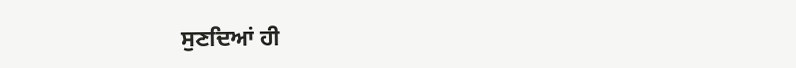ਸੁਣਦਿਆਂ ਹੀ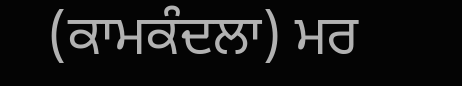(ਕਾਮਕੰਦਲਾ) ਮਰ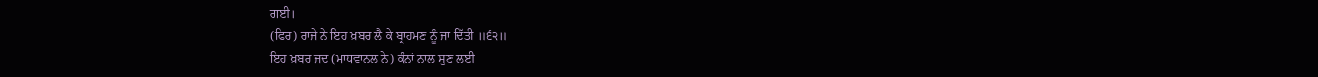ਗਈ।
(ਫਿਰ) ਰਾਜੇ ਨੇ ਇਹ ਖ਼ਬਰ ਲੈ ਕੇ ਬ੍ਰਾਹਮਣ ਨੂੰ ਜਾ ਦਿੱਤੀ ॥੬੨॥
ਇਹ ਖ਼ਬਰ ਜਦ (ਮਾਧਵਾਨਲ ਨੇ) ਕੰਨਾਂ ਨਾਲ ਸੁਣ ਲਈ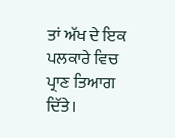ਤਾਂ ਅੱਖ ਦੇ ਇਕ ਪਲਕਾਰੇ ਵਿਚ ਪ੍ਰਾਣ ਤਿਆਗ ਦਿੱਤੇ।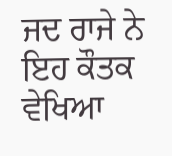ਜਦ ਰਾਜੇ ਨੇ ਇਹ ਕੌਤਕ ਵੇਖਿਆ